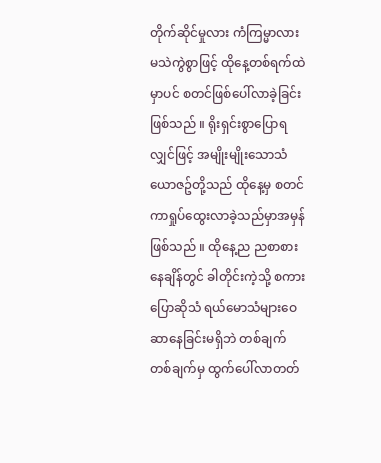တိုက်ဆိုင်မှုလား ကံကြမ္မာလား မသဲကွဲစွာဖြင့် ထိုနေ့တစ်ရက်ထဲမှာပင် စတင်ဖြစ်ပေါ်လာခဲ့ခြင်းဖြစ်သည် ။ ရိုးရှင်းစွာပြောရလျှင်ဖြင့် အမျိုးမျိုးသောသံယောဇဥ်တို့သည် ထိုနေ့မှ စတင်ကာရှုပ်ထွေးလာခဲ့သည်မှာအမှန်ဖြစ်သည် ။ ထိုနေ့ည ညစာစားနေချိန်တွင် ခါတိုင်းကဲ့သို့ စကားပြောဆိုသံ ရယ်မောသံများဝေဆာနေခြင်းမရှိဘဲ တစ်ချက်တစ်ချက်မှ ထွက်ပေါ်လာတတ်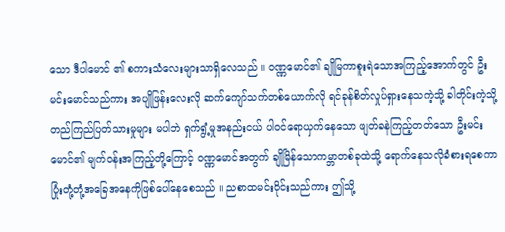သော ဒီပါမောင် ၏ စကားသံလေးများသာရှိလေသည် ။ ဝဏ္ဏမောင်၏ ချိုမြကာစူးရဲသောအကြည့်အောက်တွင် ဦးမင်းမောင်သည်ကား အပျိုဖြန်းလေးလို ဆက်ကျော်သက်တစ်ယောက်လို ရင်ခုန်စိတ်လှုပ်ရှားနေသကဲ့သို့ ခါတိုင်းကဲ့သို့ တည်ကြည်ပြတ်သားမှုများ မပါဘဲ ရှက်ရွံ့မှုအနည်းငယ် ပါဝင်ရောယှက်နေသော ဖျတ်ခနဲကြည့်တတ်သော ဦးမင်းမောင်၏ မျက်ဝန်းအကြည့်တို့ကြောင့် ဝဏ္ဏမောင်အတွက် ချိုမြိန်သောကမ္ဘာတစ်ခုထဲသို့ ရောက်နေသလိုခံစားရစေကာ ပြုံးတုံ့တုံ့အခြေအနေကိုဖြစ်ပေါ်နေစေသည် ။ ညစာထမင်းဝိုင်းသည်ကား ဤသို့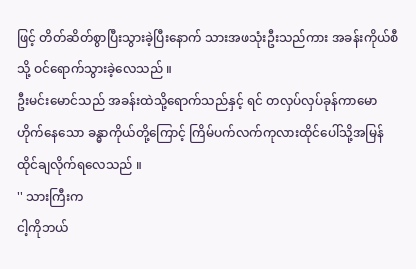ဖြင့် တိတ်ဆိတ်စွာပြီးသွားခဲ့ပြီးနောက် သားအဖသုံးဦးသည်ကား အခန်းကိုယ်စီသို့ ဝင်ရောက်သွားခဲ့လေသည် ။
ဦးမင်းမောင်သည် အခန်းထဲသို့ရောက်သည်နှင့် ရင် တလှပ်လှပ်ခုန်ကာမောဟိုက်နေသော ခန္ဓာကိုယ်တို့ကြောင့် ကြိမ်ပက်လက်ကုလားထိုင်ပေါ်သို့အမြန်ထိုင်ချလိုက်ရလေသည် ။
'' သားကြီးက
ငါ့ကိုဘယ်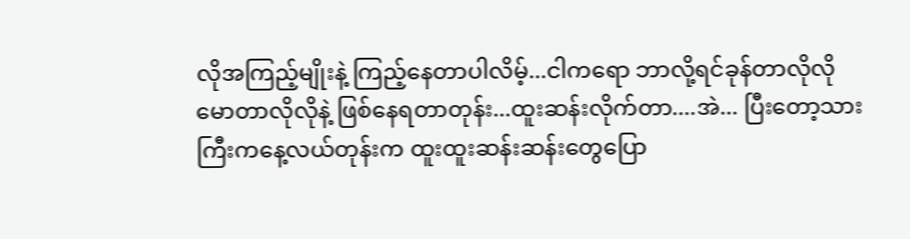လိုအကြည့်မျိုးနဲ့ ကြည့်နေတာပါလိမ့်...ငါကရော ဘာလို့ရင်ခုန်တာလိုလို မောတာလိုလိုနဲ့ ဖြစ်နေရတာတုန်း...ထူးဆန်းလိုက်တာ....အဲ... ပြီးတော့သားကြီးကနေ့လယ်တုန်းက ထူးထူးဆန်းဆန်းတွေပြော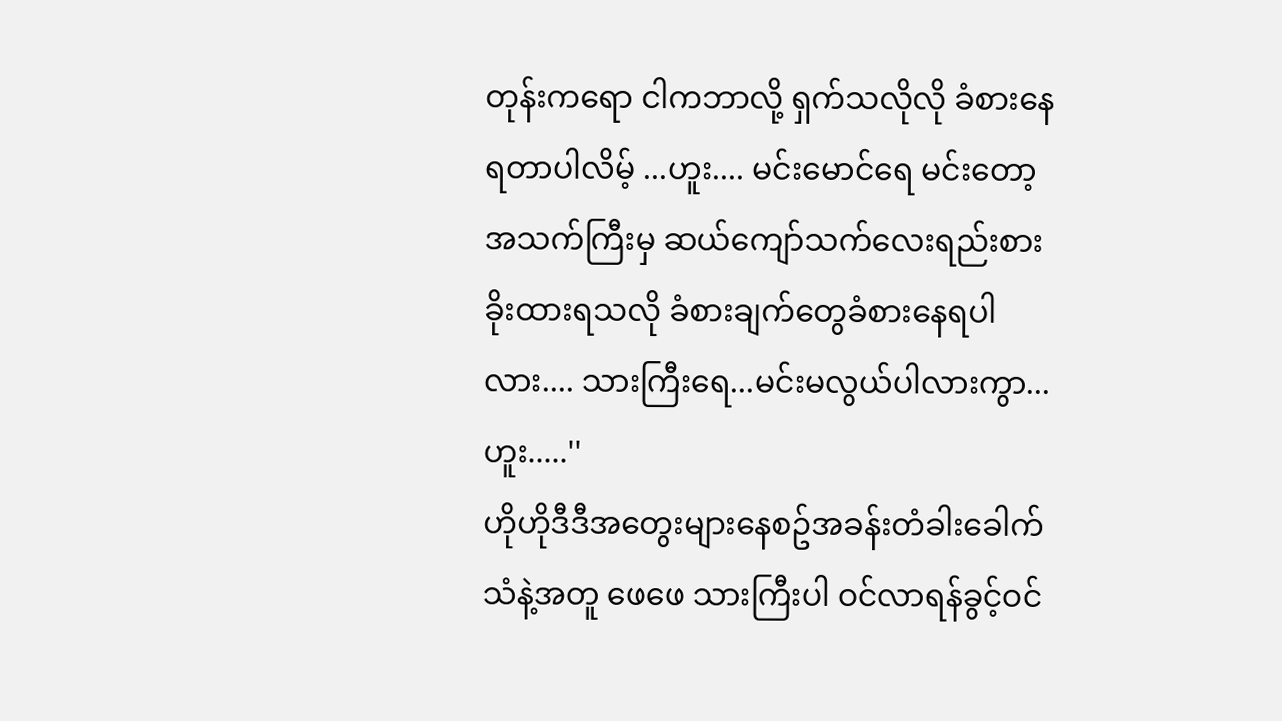တုန်းကရော ငါကဘာလို့ ရှက်သလိုလို ခံစားနေရတာပါလိမ့် ...ဟူး.... မင်းမောင်ရေ မင်းတော့ အသက်ကြီးမှ ဆယ်ကျော်သက်လေးရည်းစားခိုးထားရသလို ခံစားချက်တွေခံစားနေရပါလား.... သားကြီးရေ...မင်းမလွယ်ပါလားကွာ...ဟူး.....''
ဟိုဟိုဒီဒီအတွေးများနေစဥ်အခန်းတံခါးခေါက်သံနဲ့အတူ ဖေဖေ သားကြီးပါ ဝင်လာရန်ခွင့်ဝင်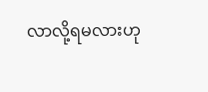လာလို့ရမလားဟု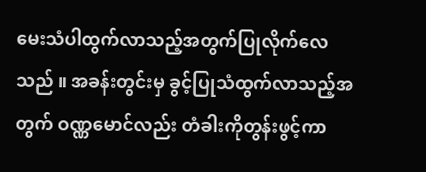မေးသံပါထွက်လာသည့်အတွက်ပြုလိုက်လေသည် ။ အခန်းတွင်းမှ ခွင့်ပြုသံထွက်လာသည့်အတွက် ဝဏ္ဏမောင်လည်း တံခါးကိုတွန်းဖွင့်ကာ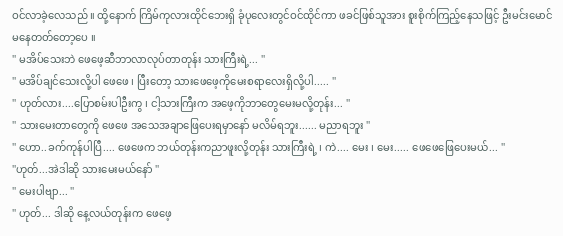ဝင်လာခဲ့လေသည် ။ ထို့နောက် ကြိမ်ကုလားထိုင်ဘေးရှိ ခုံပုလေးတွင်ဝင်ထိုင်ကာ ဖခင်ဖြစ်သူအား စူးစိုက်ကြည့်နေသဖြင့် ဦးမင်းမောင်မနေတတ်တော့ပေ ။
'' မအိပ်သေးဘဲ ဖေဖေ့ဆီဘာလာလုပ်တာတုန်း သားကြီးရဲ့... ''
'' မအိပ်ချင်သေးလို့ပါ ဖေဖေ ၊ ပြီးတော့ သားဖေဖေ့ကိုမေးစရာလေးရှိလို့ပါ..... ''
'' ဟုတ်လား....ပြောစမ်းပါဦးကွ ၊ ငါ့သားကြီးက အဖေ့ကိုဘာတွေမေးမလို့တုန်း... ''
'' သားမေးတာတွေကို ဖေဖေ အသေအချာဖြေပေးရမှာနော် မလိမ်ရဘူး...... မညာရဘူး ''
'' ဟော..ခက်ကုန်ပါပြီ.... ဖေဖေက ဘယ်တုန်းကညာဖူးလို့တုန်း သားကြီးရဲ့ ၊ ကဲ.... မေး ၊ မေး..... ဖေဖေဖြေပေးမယ်... ''
''ဟုတ်...အဲဒါဆို သားမေးမယ်နော် ''
'' မေးပါဗျာ... ''
'' ဟုတ်... ဒါဆို နေ့လယ်တုန်းက ဖေဖေ့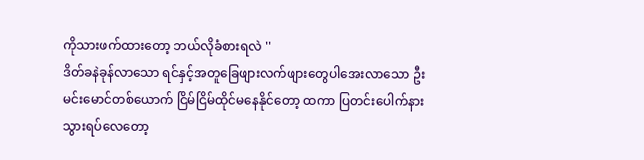ကိုသားဖက်ထားတော့ ဘယ်လိုခံစားရလဲ ''
ဒိတ်ခနဲခုန်လာသော ရင်နှင့်အတူခြေဖျားလက်ဖျားတွေပါအေးလာသော ဦးမင်းမောင်တစ်ယောက် ငြိမ်ငြိမ်ထိုင်မနေနိုင်တော့ ထကာ ပြတင်းပေါက်နားသွားရပ်လေတော့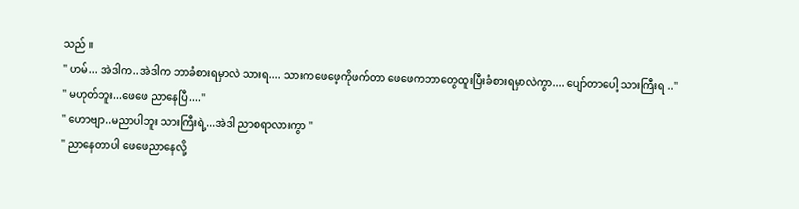သည် ။
'' ဟမ်... အဲဒါက..အဲဒါက ဘာခံစားရမှာလဲ သားရ.... သားကဖေဖေ့ကိုဖက်တာ ဖေဖေကဘာတွေထူးပြီးခံစားရမှာလဲကွာ.... ပျော်တာပေါ့ သားကြီးရ ..''
'' မဟုတ်ဘူး...ဖေဖေ ညာနေပြီ....''
'' ဟောဗျာ..မညာပါဘူး သားကြီးရဲ့...အဲဒါ ညာစရာလားကွာ ''
'' ညာနေတာပါ ဖေဖေညာနေလို့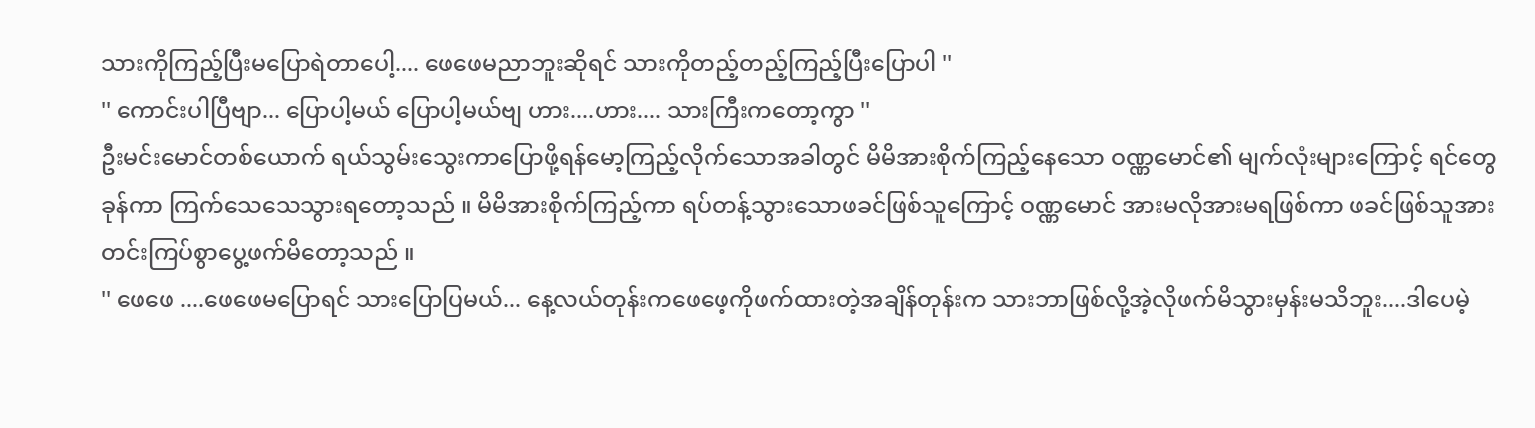သားကိုကြည့်ပြီးမပြောရဲတာပေါ့.... ဖေဖေမညာဘူးဆိုရင် သားကိုတည့်တည့်ကြည့်ပြီးပြောပါ ''
'' ကောင်းပါပြီဗျာ... ပြောပါ့မယ် ပြောပါ့မယ်ဗျ ဟား....ဟား.... သားကြီးကတော့ကွာ ''
ဦးမင်းမောင်တစ်ယောက် ရယ်သွမ်းသွေးကာပြောဖို့ရန်မော့ကြည့်လိုက်သောအခါတွင် မိမိအားစိုက်ကြည့်နေသော ဝဏ္ဏမောင်၏ မျက်လုံးများကြောင့် ရင်တွေခုန်ကာ ကြက်သေသေသွားရတော့သည် ။ မိမိအားစိုက်ကြည့်ကာ ရပ်တန့်သွားသောဖခင်ဖြစ်သူကြောင့် ဝဏ္ဏမောင် အားမလိုအားမရဖြစ်ကာ ဖခင်ဖြစ်သူအား တင်းကြပ်စွာပွေ့ဖက်မိတော့သည် ။
'' ဖေဖေ ....ဖေဖေမပြောရင် သားပြောပြမယ်... နေ့လယ်တုန်းကဖေဖေ့ကိုဖက်ထားတဲ့အချိန်တုန်းက သားဘာဖြစ်လို့အဲ့လိုဖက်မိသွားမှန်းမသိဘူး....ဒါပေမဲ့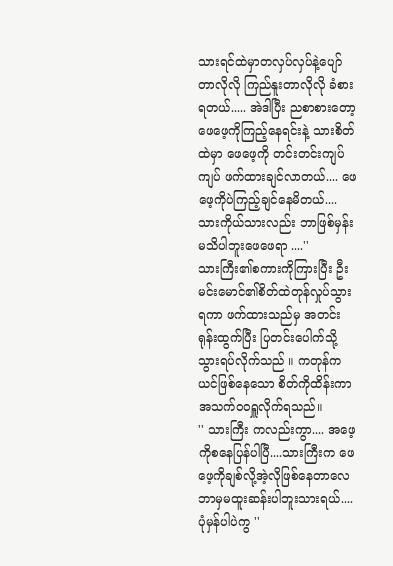သားရင်ထဲမှာတလှပ်လှပ်နဲ့ပျော်တာလိုလို ကြည်နူးတာလိုလို ခံစားရတယ်..... အဲဒါပြီး ညစာစားတော့ ဖေဖေ့ကိုကြည့်နေရင်းနဲ့ သားစိတ်ထဲမှာ ဖေဖေ့ကို တင်းတင်းကျပ်ကျပ် ဖက်ထားချင်လာတယ်.... ဖေဖေ့ကိုပဲကြည့်ချင်နေမိတယ်.... သားကိုယ်သားလည်း ဘာဖြစ်မှန်းမသိပါဘူးဖေဖေရာ ....''
သားကြီး၏စကားကိုကြားပြီး ဦးမင်းမောင်၏စိတ်ထဲတုန်လှုပ်သွားရကာ ဖက်ထားသည်မှ အတင်းရုန်းထွက်ပြီး ပြတင်းပေါက်သို့သွားရပ်လိုက်သည် ။ ကတုန်ကယင်ဖြစ်နေသော စိတ်ကိုထိန်းကာ အသက်ဝဝရှူလိုက်ရသည်။
'' သားကြီး ကလည်းကွာ.... အဖေ့ကိုစနေပြန်ပါပြီ....သားကြီးက ဖေဖေ့ကိုချစ်လို့အဲ့လိုဖြစ်နေတာလေ ဘာမှမထူးဆန်းပါဘူးသားရယ်....ပုံမှန်ပါပဲကွ ''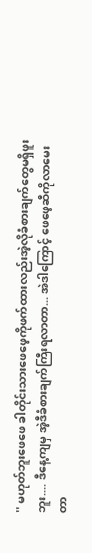'' မဟုတ်ဘူးဖေဖေ ခါတိုင်းသားဖေဖေ့ကိုဖက်ထားလည်းအဲ့လိုခံစားချက်တွေမရှိဖူးဘူး.... ဒီနေ့ကျမှ အဲ့ဒီခံစားချက်ကြီးရလာတာ... အဲဒါကြောင့် ဖေဖေ့ဆီကိုလာမေးတာ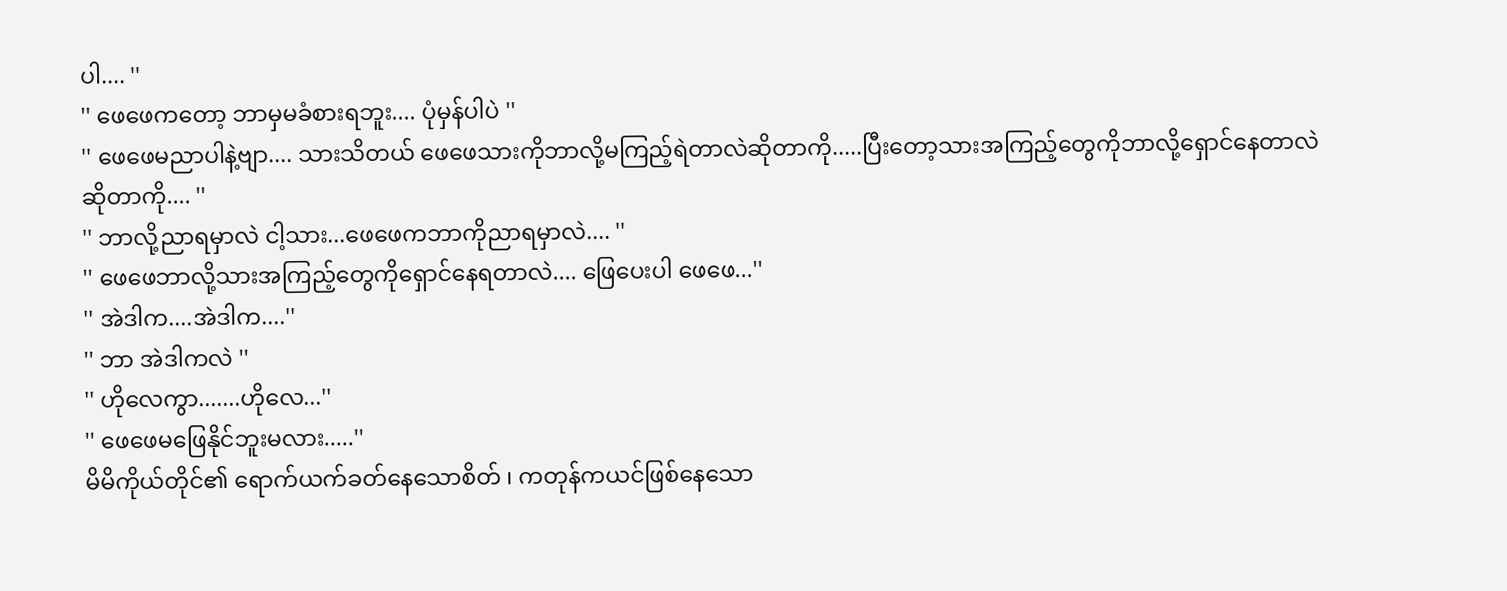ပါ.... ''
'' ဖေဖေကတော့ ဘာမှမခံစားရဘူး.... ပုံမှန်ပါပဲ ''
'' ဖေဖေမညာပါနဲ့ဗျာ.... သားသိတယ် ဖေဖေသားကိုဘာလို့မကြည့်ရဲတာလဲဆိုတာကို.....ပြီးတော့သားအကြည့်တွေကိုဘာလို့ရှောင်နေတာလဲဆိုတာကို.... ''
'' ဘာလို့ညာရမှာလဲ ငါ့သား...ဖေဖေကဘာကိုညာရမှာလဲ.... ''
'' ဖေဖေဘာလို့သားအကြည့်တွေကိုရှောင်နေရတာလဲ.... ဖြေပေးပါ ဖေဖေ...''
'' အဲဒါက....အဲဒါက....''
'' ဘာ အဲဒါကလဲ ''
'' ဟိုလေကွာ.......ဟိုလေ...''
'' ဖေဖေမဖြေနိုင်ဘူးမလား.....''
မိမိကိုယ်တိုင်၏ ရောက်ယက်ခတ်နေသောစိတ် ၊ ကတုန်ကယင်ဖြစ်နေသော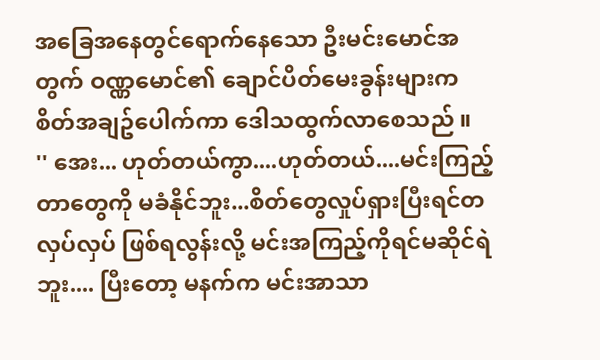အခြေအနေတွင်ရောက်နေသော ဦးမင်းမောင်အတွက် ဝဏ္ဏမောင်၏ ချောင်ပိတ်မေးခွန်းများက စိတ်အချဥ်ပေါက်ကာ ဒေါသထွက်လာစေသည် ။
'' အေး... ဟုတ်တယ်ကွာ....ဟုတ်တယ်....မင်းကြည့်တာတွေကို မခံနိုင်ဘူး...စိတ်တွေလှုပ်ရှားပြီးရင်တလှပ်လှပ် ဖြစ်ရလွန်းလို့ မင်းအကြည့်ကိုရင်မဆိုင်ရဲဘူး.... ပြီးတော့ မနက်က မင်းအာသာ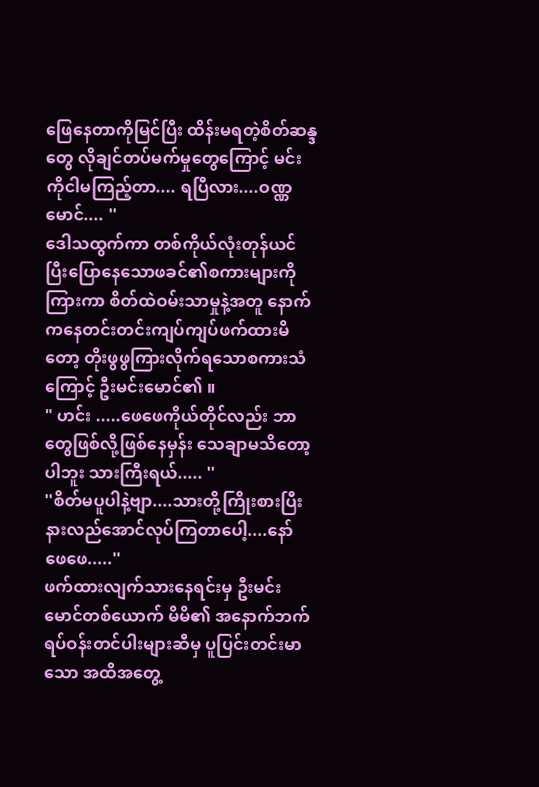ဖြေနေတာကိုမြင်ပြီး ထိန်းမရတဲ့စိတ်ဆန္ဒတွေ လိုချင်တပ်မက်မှုတွေကြောင့် မင်းကိုငါမကြည့်တာ.... ရပြီလား....ဝဏ္ဏမောင်.... ''
ဒေါသထွက်ကာ တစ်ကိုယ်လုံးတုန်ယင်ပြီးပြောနေသောဖခင်၏စကားများကိုကြားကာ စိတ်ထဲဝမ်းသာမှုနဲ့အတူ နောက်ကနေတင်းတင်းကျပ်ကျပ်ဖက်ထားမိတော့ တိုးဖွဖွကြားလိုက်ရသောစကားသံကြောင့် ဦးမင်းမောင်၏ ။
" ဟင်း .....ဖေဖေကိုယ်တိုင်လည်း ဘာတွေဖြစ်လို့ဖြစ်နေမှန်း သေချာမသိတော့ပါဘူး သားကြီးရယ်..... ''
''စိတ်မပူပါနဲ့ဗျာ....သားတို့ကြိုးစားပြီးနားလည်အောင်လုပ်ကြတာပေါ့....နော် ဖေဖေ.....''
ဖက်ထားလျက်သားနေရင်းမှ ဦးမင်းမောင်တစ်ယောက် မိမိ၏ အနောက်ဘက်ရပ်ဝန်းတင်ပါးများဆီမှ ပူပြင်းတင်းမာသော အထိအတွေ့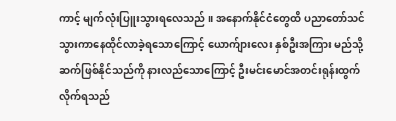ကာင့် မျက်လုံးပြူးသွားရလေသည် ။ အနောက်နိုင်ငံတွေထိ ပညာတော်သင်သွားကာနေထိုင်လာခဲ့ရသောကြောင့် ယောက်ျားလေး နှစ်ဦးအကြား မည်သို့ဆက်ဖြစ်နိုင်သည်ကို နားလည်သောကြောင့် ဦးမင်းမောင်အတင်းရုန်းထွက် လိုက်ရသည်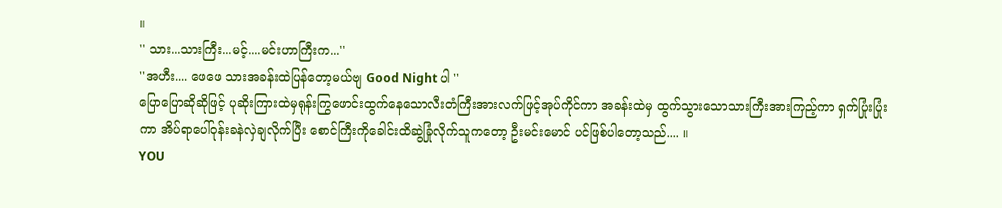။
'' သား...သားကြီး...မင့်....မင်းဟာကြီးက...''
''အဟီး.... ဖေဖေ သားအခန်းထဲပြန်တော့မယ်ဗျ Good Night ပါ ''
ပြောပြောဆိုဆိုဖြင့် ပုဆိုးကြားထဲမှရုန်းကြွဖောင်းထွက်နေသောလီးတံကြီးအားလက်ဖြင့်အုပ်ကိုင်ကာ အခန်းထဲမှ ထွက်သွားသောသားကြီးအားကြည့်ကာ ရှက်ပြုံးပြုံးကာ အိပ်ရာပေါ်ဝုန်းခနဲလှဲချလိုက်ပြီး စောင်ကြီးကိုခေါင်းထိဆွဲခြုံလိုက်သူကတော့ ဦးမင်းမောင် ပင်ဖြစ်ပါတော့သည်.... ။
YOU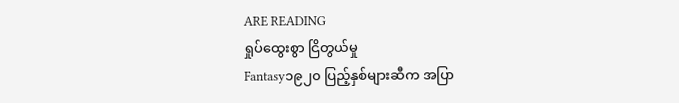ARE READING
ရှုပ်ထွေးစွာ ငြိတွယ်မှု
Fantasy၁၉၂၀ ပြည့်နှစ်များဆီက အပြာ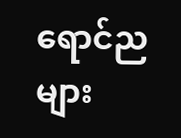ရောင်ညများ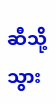ဆီသို့ သွား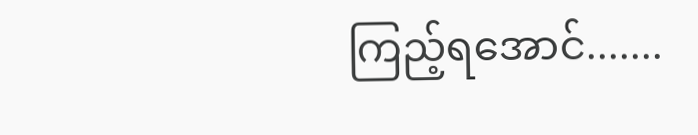ကြည့်ရအောင်.......